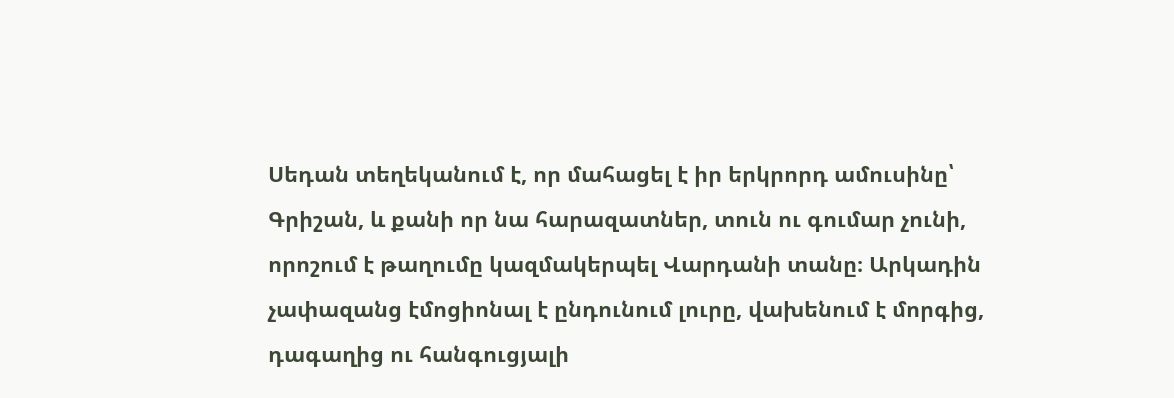Սեդան տեղեկանում է, որ մահացել է իր երկրորդ ամուսինը՝ Գրիշան, և քանի որ նա հարազատներ, տուն ու գումար չունի, որոշում է թաղումը կազմակերպել Վարդանի տանը։ Արկադին չափազանց էմոցիոնալ է ընդունում լուրը, վախենում է մորգից, դագաղից ու հանգուցյալի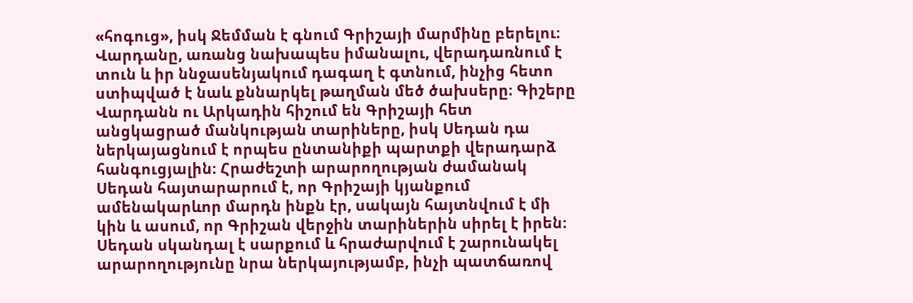«հոգուց», իսկ Ջեմման է գնում Գրիշայի մարմինը բերելու։ Վարդանը, առանց նախապես իմանալու, վերադառնում է տուն և իր ննջասենյակում դագաղ է գտնում, ինչից հետո ստիպված է նաև քննարկել թաղման մեծ ծախսերը։ Գիշերը Վարդանն ու Արկադին հիշում են Գրիշայի հետ անցկացրած մանկության տարիները, իսկ Սեդան դա ներկայացնում է որպես ընտանիքի պարտքի վերադարձ հանգուցյալին։ Հրաժեշտի արարողության ժամանակ Սեդան հայտարարում է, որ Գրիշայի կյանքում ամենակարևոր մարդն ինքն էր, սակայն հայտնվում է մի կին և ասում, որ Գրիշան վերջին տարիներին սիրել է իրեն։ Սեդան սկանդալ է սարքում և հրաժարվում է շարունակել արարողությունը նրա ներկայությամբ, ինչի պատճառով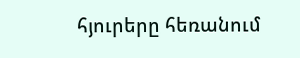հյուրերը հեռանում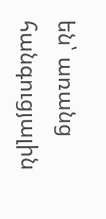են՝ առանց հանգուցյալին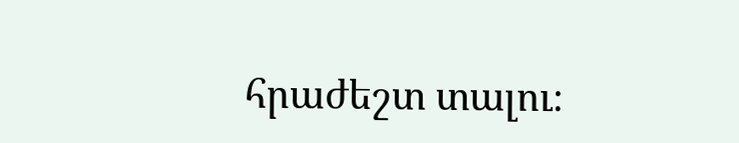հրաժեշտ տալու։